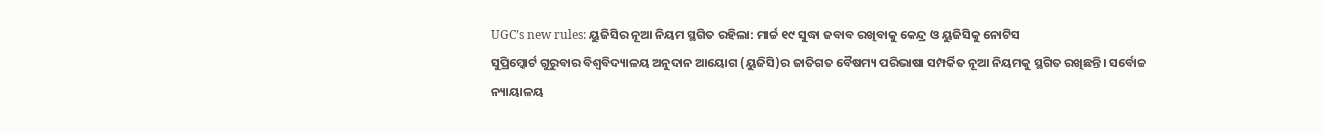UGC’s new rules: ୟୁଜିସିର ନୂଆ ନିୟମ ସ୍ଥଗିତ ରହିଲା: ମାର୍ଚ୍ଚ ୧୯ ସୁଦ୍ଧା ଜବାବ ରଖିବାକୁ କେନ୍ଦ୍ର ଓ ୟୁଜିସିକୁ ନୋଟିସ
ସୁପ୍ରିମ୍କୋର୍ଟ ଗୁରୁବାର ବିଶ୍ବବିଦ୍ୟାଳୟ ଅନୁଦାନ ଆୟୋଗ (ୟୁଜିସି)ର ଜାତିଗତ ବୈଷମ୍ୟ ପରିଭାଷା ସମ୍ପର୍କିତ ନୂଆ ନିୟମକୁ ସ୍ଥଗିତ ରଖିଛନ୍ତି। ସର୍ବୋଚ୍ଚ ନ୍ୟାୟାଳୟ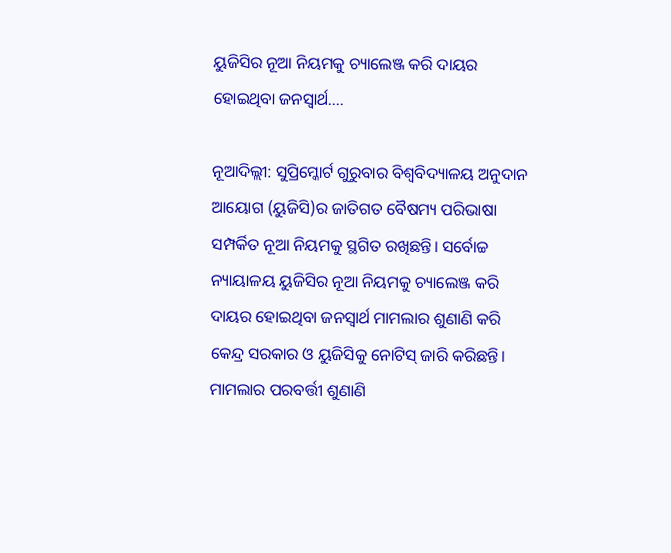ୟୁଜିସିର ନୂଆ ନିୟମକୁ ଚ୍ୟାଲେଞ୍ଜ କରି ଦାୟର ହୋଇଥିବା ଜନସ୍ବାର୍ଥ....

ନୂଆଦିଲ୍ଲୀ: ସୁପ୍ରିମ୍କୋର୍ଟ ଗୁରୁବାର ବିଶ୍ବବିଦ୍ୟାଳୟ ଅନୁଦାନ ଆୟୋଗ (ୟୁଜିସି)ର ଜାତିଗତ ବୈଷମ୍ୟ ପରିଭାଷା ସମ୍ପର୍କିତ ନୂଆ ନିୟମକୁ ସ୍ଥଗିତ ରଖିଛନ୍ତି। ସର୍ବୋଚ୍ଚ ନ୍ୟାୟାଳୟ ୟୁଜିସିର ନୂଆ ନିୟମକୁ ଚ୍ୟାଲେଞ୍ଜ କରି ଦାୟର ହୋଇଥିବା ଜନସ୍ବାର୍ଥ ମାମଲାର ଶୁଣାଣି କରି କେନ୍ଦ୍ର ସରକାର ଓ ୟୁଜିସିକୁ ନୋଟିସ୍ ଜାରି କରିଛନ୍ତି। ମାମଲାର ପରବର୍ତ୍ତୀ ଶୁଣାଣି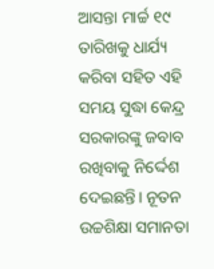ଆସନ୍ତା ମାର୍ଚ୍ଚ ୧୯ ତାରିଖକୁ ଧାର୍ଯ୍ୟ କରିବା ସହିତ ଏହି ସମୟ ସୁଦ୍ଧା କେନ୍ଦ୍ର ସରକାରଙ୍କୁ ଜବାବ ରଖିବାକୁ ନିର୍ଦ୍ଦେଶ ଦେଇଛନ୍ତି। ନୂତନ ଉଚ୍ଚଶିକ୍ଷା ସମାନତା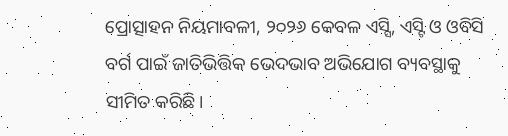ପ୍ରୋତ୍ସାହନ ନିୟମାବଳୀ, ୨୦୨୬ କେବଳ ଏସ୍ସି, ଏସ୍ଟି ଓ ଓବିସି ବର୍ଗ ପାଇଁ ଜାତିଭିତ୍ତିକ ଭେଦଭାବ ଅଭିଯୋଗ ବ୍ୟବସ୍ଥାକୁ ସୀମିତ କରିଛି।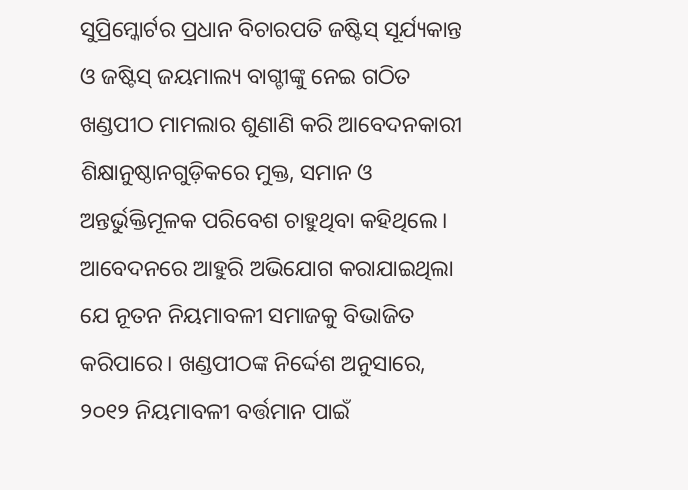ସୁପ୍ରିମ୍କୋର୍ଟର ପ୍ରଧାନ ବିଚାରପତି ଜଷ୍ଟିସ୍ ସୂର୍ଯ୍ୟକାନ୍ତ ଓ ଜଷ୍ଟିସ୍ ଜୟମାଲ୍ୟ ବାଗ୍ଚୀଙ୍କୁ ନେଇ ଗଠିତ ଖଣ୍ଡପୀଠ ମାମଲାର ଶୁଣାଣି କରି ଆବେଦନକାରୀ ଶିକ୍ଷାନୁଷ୍ଠାନଗୁଡ଼ିକରେ ମୁକ୍ତ, ସମାନ ଓ ଅନ୍ତର୍ଭୁକ୍ତିମୂଳକ ପରିବେଶ ଚାହୁଥିବା କହିଥିଲେ। ଆବେଦନରେ ଆହୁରି ଅଭିଯୋଗ କରାଯାଇଥିଲା ଯେ ନୂତନ ନିୟମାବଳୀ ସମାଜକୁ ବିଭାଜିତ କରିପାରେ। ଖଣ୍ଡପୀଠଙ୍କ ନିର୍ଦ୍ଦେଶ ଅନୁସାରେ, ୨୦୧୨ ନିୟମାବଳୀ ବର୍ତ୍ତମାନ ପାଇଁ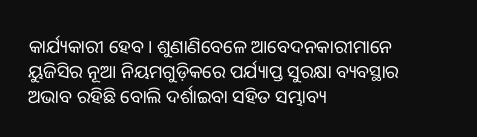କାର୍ଯ୍ୟକାରୀ ହେବ। ଶୁଣାଣିବେଳେ ଆବେଦନକାରୀମାନେ ୟୁଜିସିର ନୂଆ ନିୟମଗୁଡ଼ିକରେ ପର୍ଯ୍ୟାପ୍ତ ସୁରକ୍ଷା ବ୍ୟବସ୍ଥାର ଅଭାବ ରହିଛି ବୋଲି ଦର୍ଶାଇବା ସହିତ ସମ୍ଭାବ୍ୟ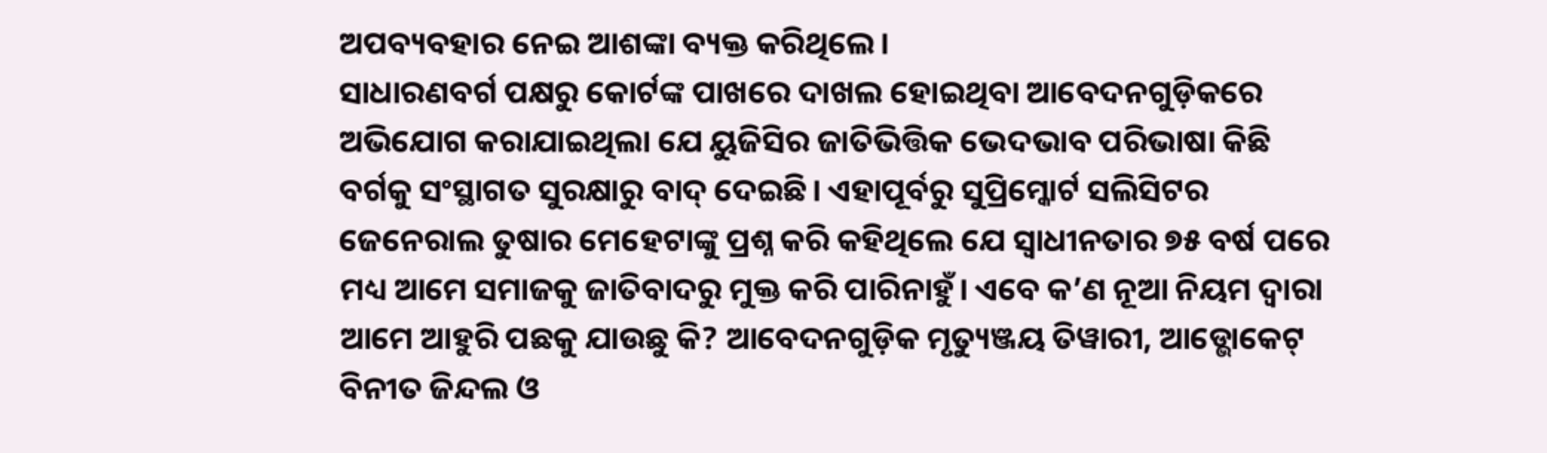ଅପବ୍ୟବହାର ନେଇ ଆଶଙ୍କା ବ୍ୟକ୍ତ କରିଥିଲେ।
ସାଧାରଣବର୍ଗ ପକ୍ଷରୁ କୋର୍ଟଙ୍କ ପାଖରେ ଦାଖଲ ହୋଇଥିବା ଆବେଦନଗୁଡ଼ିକରେ ଅଭିଯୋଗ କରାଯାଇଥିଲା ଯେ ୟୁଜିସିର ଜାତିଭିତ୍ତିକ ଭେଦଭାବ ପରିଭାଷା କିଛି ବର୍ଗକୁ ସଂସ୍ଥାଗତ ସୁରକ୍ଷାରୁ ବାଦ୍ ଦେଇଛି। ଏହାପୂର୍ବରୁ ସୁପ୍ରିମ୍କୋର୍ଟ ସଲିସିଟର ଜେନେରାଲ ତୁଷାର ମେହେଟାଙ୍କୁ ପ୍ରଶ୍ନ କରି କହିଥିଲେ ଯେ ସ୍ବାଧୀନତାର ୭୫ ବର୍ଷ ପରେ ମଧ୍ୟ ଆମେ ସମାଜକୁ ଜାତିବାଦରୁ ମୁକ୍ତ କରି ପାରିନାହୁଁ। ଏବେ କ’ଣ ନୂଆ ନିୟମ ଦ୍ବାରା ଆମେ ଆହୁରି ପଛକୁ ଯାଉଛୁ କି? ଆବେଦନଗୁଡ଼ିକ ମୃତ୍ୟୁଞ୍ଜୟ ତିୱାରୀ, ଆଡ୍ଭୋକେଟ୍ ବିନୀତ ଜିନ୍ଦଲ ଓ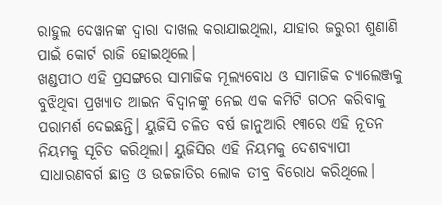ରାହୁଲ ଦେୱାନଙ୍କ ଦ୍ବାରା ଦାଖଲ କରାଯାଇଥିଲା, ଯାହାର ଜରୁରୀ ଶୁଣାଣି ପାଇଁ କୋର୍ଟ ରାଜି ହୋଇଥିଲେ।
ଖଣ୍ଡପୀଠ ଏହି ପ୍ରସଙ୍ଗରେ ସାମାଜିକ ମୂଲ୍ୟବୋଧ ଓ ସାମାଜିକ ଚ୍ୟାଲେଞ୍ଜକୁ ବୁଝିଥିବା ପ୍ରଖ୍ୟାତ ଆଇନ ବିଦ୍ବାନଙ୍କୁ ନେଇ ଏକ କମିଟି ଗଠନ କରିବାକୁ ପରାମର୍ଶ ଦେଇଛନ୍ତି। ୟୁଜିସି ଚଳିତ ବର୍ଷ ଜାନୁଆରି ୧୩ରେ ଏହି ନୂତନ ନିୟମକୁ ସୂଚିତ କରିଥିଲା। ୟୁଜିସିର ଏହି ନିୟମକୁ ଦେଶବ୍ୟାପୀ ସାଧାରଣବର୍ଗ ଛାତ୍ର ଓ ଉଚ୍ଚଜାତିର ଲୋକ ତୀବ୍ର ବିରୋଧ କରିଥିଲେ।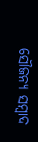ସୌଜନ୍ୟ ସମ୍ବାଦ